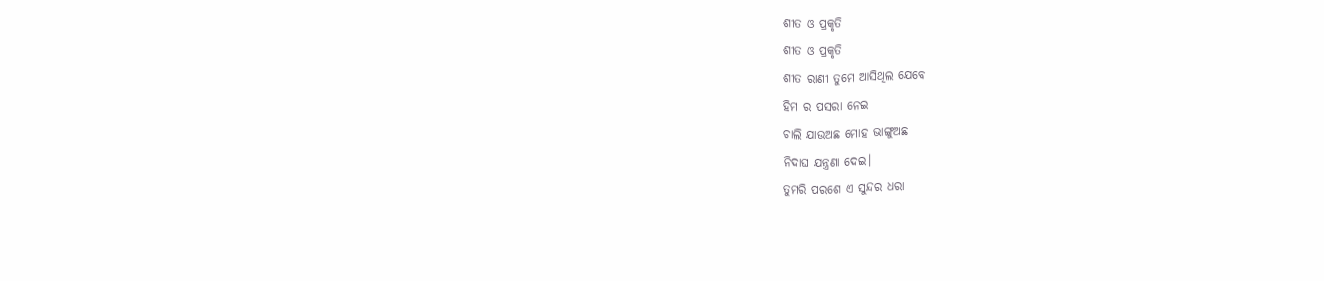ଶୀତ ଓ ପ୍ରକୃତି
ଶୀତ ଓ ପ୍ରକୃତି
ଶୀତ ରାଣୀ ତୁମେ ଆସିଥିଲ ଯେବେ
ହିମ ର ପସରା ନେଇ
ଚାଲି ଯାଉଅଛ ମୋହ ଭାଙ୍ଗୁଅଛ
ନିଦାଘ ଯନ୍ତ୍ରଣା ଦେଇ।
ତୁମରି ପରଶେ ଏ ସୁନ୍ଦର ଧରା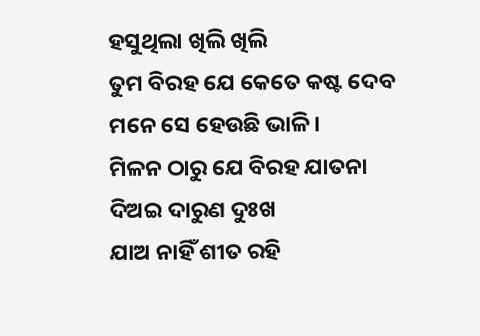ହସୁଥିଲା ଖିଲି ଖିଲି
ତୁମ ବିରହ ଯେ କେତେ କଷ୍ଟ ଦେବ
ମନେ ସେ ହେଉଛି ଭାଳି।
ମିଳନ ଠାରୁ ଯେ ବିରହ ଯାତନା
ଦିଅଇ ଦାରୁଣ ଦୁଃଖ
ଯାଅ ନାହିଁ ଶୀତ ରହି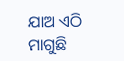ଯାଅ ଏଠି
ମାଗୁଛି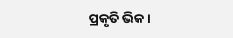ପ୍ରକୃତି ଭିକ।